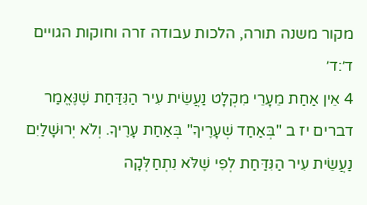מקור משנה תורה, הלכות עבודה זרה וחוקות הגויים ד׳:ד׳
4 אֵין אַחַת מֵעָרֵי מִקְלָט נַעֲשֵׂית עִיר הַנִּדַּחַת שֶׁנֶּאֱמַר דברים יז ב "בְּאַחַד שְׁעָרֶיךָ" בְּאַחַת עָרֶיךָ. וְלֹא יְרוּשָׁלַיִם נַעֲשֵׂית עִיר הַנִּדַּחַת לְפִי שֶׁלֹּא נִתְחַלְּקָה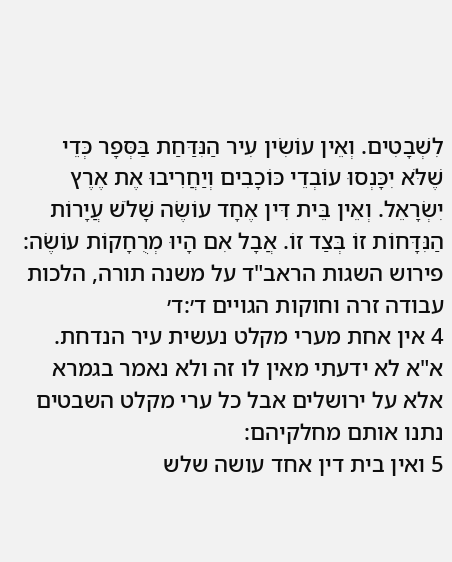לִשְׁבָטִים. וְאֵין עוֹשִׂין עִיר הַנִּדַּחַת בַּסְּפָר כְּדֵי שֶׁלֹּא יִכָּנְסוּ עוֹבְדֵי כּוֹכָבִים וְיַחֲרִיבוּ אֶת אֶרֶץ יִשְׂרָאֵל. וְאֵין בֵּית דִּין אֶחָד עוֹשֶׂה שָׁלֹשׁ עֲיָרוֹת הַנִּדָּחוֹת זוֹ בְּצַד זוֹ. אֲבָל אִם הָיוּ מְרֻחָקוֹת עוֹשֶׂה:
פירוש השגות הראב"ד על משנה תורה, הלכות עבודה זרה וחוקות הגויים ד׳:ד׳
4 אין אחת מערי מקלט נעשית עיר הנדחת. א"א לא ידעתי מאין לו זה ולא נאמר בגמרא אלא על ירושלים אבל כל ערי מקלט השבטים נתנו אותם מחלקיהם:
5 ואין בית דין אחד עושה שלש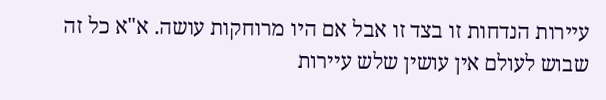עיירות הנדחות זו בצד זו אבל אם היו מרוחקות עושה. א"א כל זה שבוש לעולם אין עושין שלש עיירות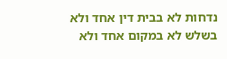נדחות לא בבית דין אחד ולא בשלש לא במקום אחד ולא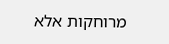מרוחקות אלא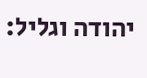יהודה וגליל: